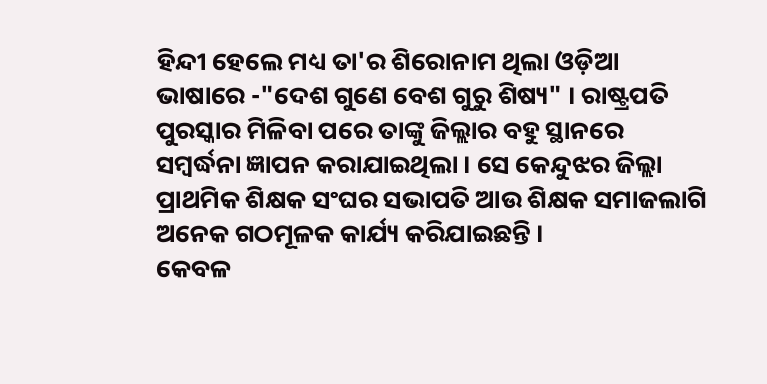ହିନ୍ଦୀ ହେଲେ ମଧ୍ୟ ତା'ର ଶିରୋନାମ ଥିଲା ଓଡ଼ିଆ ଭାଷାରେ -"ଦେଶ ଗୁଣେ ବେଶ ଗୁରୁ ଶିଷ୍ୟ" । ରାଷ୍ଟ୍ରପତି ପୁରସ୍କାର ମିଳିବା ପରେ ତାଙ୍କୁ ଜିଲ୍ଲାର ବହୁ ସ୍ଥାନରେ ସମ୍ବର୍ଦ୍ଧନା ଜ୍ଞାପନ କରାଯାଇଥିଲା । ସେ କେନ୍ଦୁଝର ଜିଲ୍ଲା ପ୍ରାଥମିକ ଶିକ୍ଷକ ସଂଘର ସଭାପତି ଆଉ ଶିକ୍ଷକ ସମାଜଲାଗି ଅନେକ ଗଠମୂଳକ କାର୍ଯ୍ୟ କରିଯାଇଛନ୍ତି ।
କେବଳ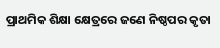ପ୍ରାଥମିକ ଶିକ୍ଷା କ୍ଷେତ୍ରରେ ଜଣେ ନିଷ୍ଠପର କୃତା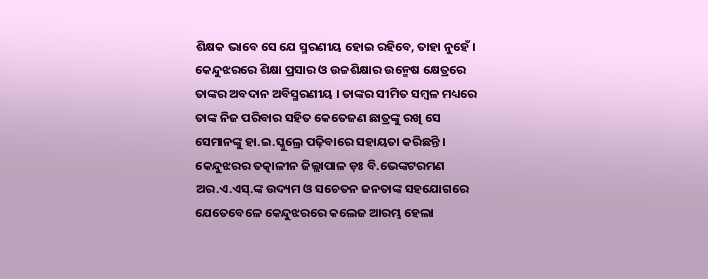ଶିକ୍ଷକ ଭାବେ ସେ ଯେ ସ୍ମରଣୀୟ ହୋଇ ରହିବେ, ତାହା ନୁହେଁ । କେନ୍ଦୁଝରରେ ଶିକ୍ଷା ପ୍ରସାର ଓ ଉଚ୍ଚଶିକ୍ଷାର ଉନ୍ମେଷ କ୍ଷେତ୍ରରେ ତାଙ୍କର ଅବଦାନ ଅବିସ୍ମରଣୀୟ । ତାଙ୍କର ସୀମିତ ସମ୍ବଳ ମଧ୍ୟରେ ତାଙ୍କ ନିଜ ପରିବାର ସହିତ କେତେଜଣ ଛାତ୍ରଙ୍କୁ ରଖି ସେ ସେମାନଙ୍କୁ ହା.ଇ.ସ୍କୁଲ୍ରେ ପଢ଼ିବାରେ ସହାୟତା କରିଛନ୍ତି । କେନ୍ଦୁଝରର ତତ୍କାଳୀନ ଜିଲ୍ଲାପାଳ ଡ଼ଃ ବି.ଭେଙ୍କଟରମଣ ଅର.ଏ.ଏସ୍.ଙ୍କ ଉଦ୍ୟମ ଓ ସଚେତନ ଜନତାଙ୍କ ସହଯୋଗରେ ଯେତେବେଳେ କେନ୍ଦୁଝରରେ କଲେଜ ଆରମ୍ଭ ହେଲା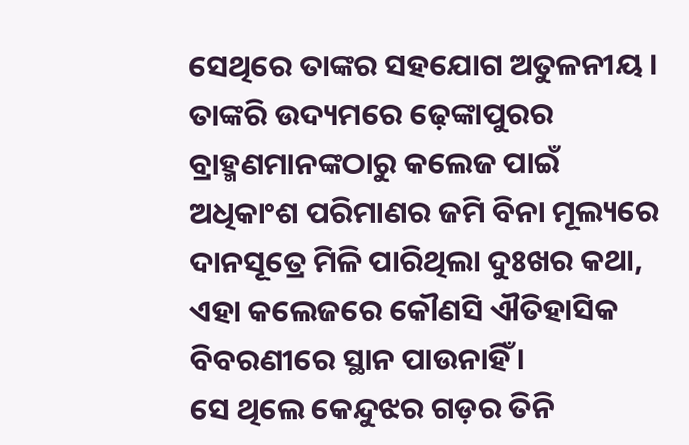ସେଥିରେ ତାଙ୍କର ସହଯୋଗ ଅତୁଳନୀୟ । ତାଙ୍କରି ଉଦ୍ୟମରେ ଢ଼େଙ୍କାପୁରର ବ୍ରାହ୍ମଣମାନଙ୍କଠାରୁ କଲେଜ ପାଇଁ ଅଧିକାଂଶ ପରିମାଣର ଜମି ବିନା ମୂଲ୍ୟରେ ଦାନସୂତ୍ରେ ମିଳି ପାରିଥିଲା ଦୁଃଖର କଥା, ଏହା କଲେଜରେ କୌଣସି ଐତିହାସିକ ବିବରଣୀରେ ସ୍ଥାନ ପାଉନାହିଁ ।
ସେ ଥିଲେ କେନ୍ଦୁଝର ଗଡ଼ର ତିନି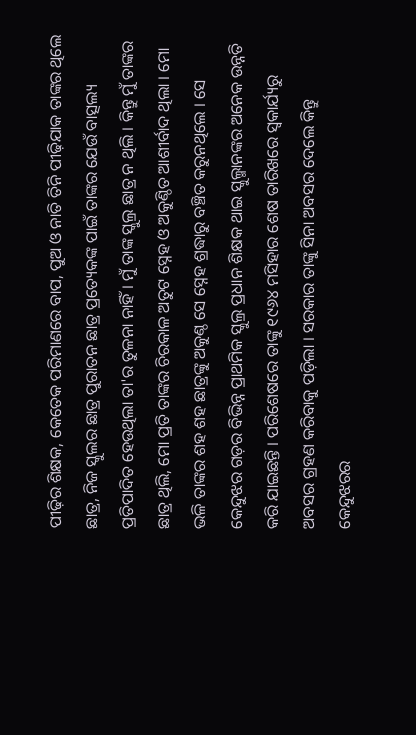ପୀଢ଼ିର ଶିକ୍ଷକ, କେତେକ ପରିମାଣରେ ବାପ, ପୁଅ ଓ ନାତି ତିନି ପୀଢ଼ିଯାକ ତାଙ୍କର ଥିଲେ ଛାତ୍ର, ନିଜ ସ୍କୁଲର ଛାତ୍ର ପୁରାତନ ଛାତ୍ର ପ୍ରତ୍ୟେକଙ୍କ ପାଇଁ ତାଙ୍କର ଯେଉଁ ବାତ୍ସଲ୍ୟ ପ୍ରତିପାଦିତ ହେଉଥିଲା ତା'ର ତୁଳନା ନାହିଁ । ମୁଁ ତାଙ୍କ ସ୍କୁଲ୍ର ଛାତ୍ର ନ ଥିଲି । କିନ୍ତୁ ମୁଁ ତାଙ୍କର ଛାତ୍ର ଥିଲି, ମୋ ପ୍ରତି ତାଙ୍କର ଚିରକାଳ ଅତୁଟ ସ୍ନେହ ଓ ଅକୁଣ୍ଠିତ ଆଶୀର୍ବାଦ ଥିଲା । ମୋ ଭଳି ତାଙ୍କର ଶହ ଶହ ଛାତ୍ରଙ୍କୁ ଅକୁଣ୍ଠ ସେ ସ୍ନେହ ଶ୍ରଦ୍ଧାରୁ ବଞ୍ଚିତ କରୁନଥିଲେ । ସେ କେନ୍ଦୁଝର ଗଡ଼ର ବିଭିନ୍ନ ପ୍ରାଥମିକ ସ୍କୁଲ୍ର ପ୍ରଧାନ ଶିକ୍ଷକ ଥାଇ ସ୍କୁଲ୍ମାନଙ୍କର ଅନେକ ଉନ୍ନତି କରି ଯାଇଛନ୍ତି । ପରିଶେଷରେ ତାଙ୍କୁ ୧୯୬୪ ମସିହାର ଶେଷ ତାରିଖରେ ସ୍ୱକାର୍ଯ୍ୟରୁ ଅବସର ଗ୍ରହଣ କରିବାକୁ ପଡ଼ିଲା । ସରକାର ତାଙ୍କୁ ସିନା ଅବସର ଦେଲେ କିନ୍ତୁ କେନ୍ଦୁଝରର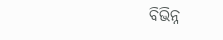ବିଭିନ୍ନ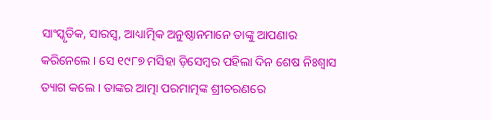ସାଂସ୍କୃତିକ, ସାରସ୍ୱ, ଆଧ୍ୟାତ୍ମିକ ଅନୁଷ୍ଠାନମାନେ ତାଙ୍କୁ ଆପଣାର କରିନେଲେ । ସେ ୧୯୮୭ ମସିହା ଡ଼ିସେମ୍ବର ପହିଲା ଦିନ ଶେଷ ନିଃଶ୍ୱାସ ତ୍ୟାଗ କଲେ । ତାଙ୍କର ଆତ୍ମା ପରମାତ୍ମଙ୍କ ଶ୍ରୀଚରଣରେ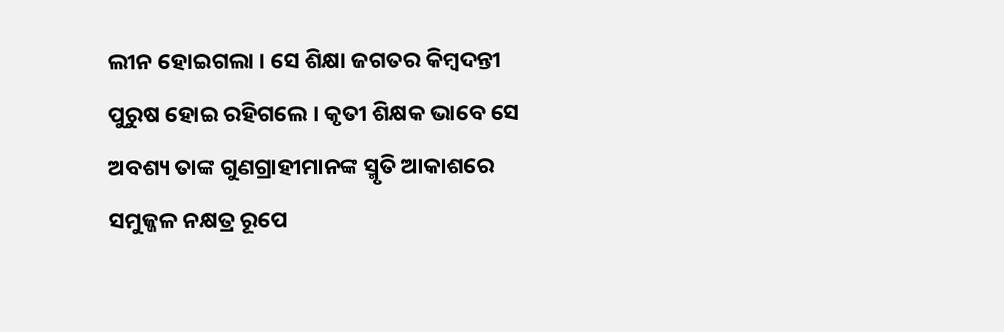ଲୀନ ହୋଇଗଲା । ସେ ଶିକ୍ଷା ଜଗତର କିମ୍ବଦନ୍ତୀ ପୁରୁଷ ହୋଇ ରହିଗଲେ । କୃତୀ ଶିକ୍ଷକ ଭାବେ ସେ ଅବଶ୍ୟ ତାଙ୍କ ଗୁଣଗ୍ରାହୀମାନଙ୍କ ସ୍ମୃତି ଆକାଶରେ ସମୁଜ୍ଜଳ ନକ୍ଷତ୍ର ରୂପେ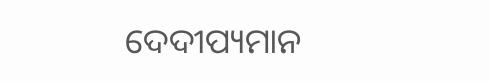ଦେଦୀପ୍ୟମାନ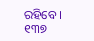ରହିବେ ।
୧୩୭